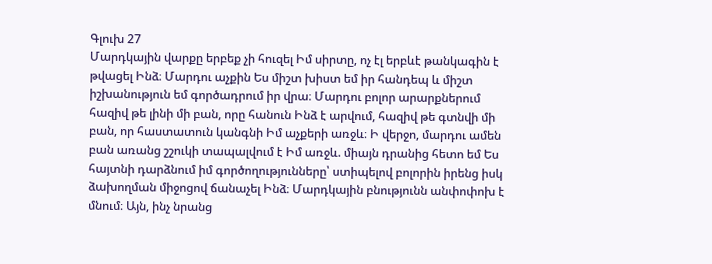Գլուխ 27
Մարդկային վարքը երբեք չի հուզել Իմ սիրտը, ոչ էլ երբևէ թանկագին է թվացել Ինձ։ Մարդու աչքին Ես միշտ խիստ եմ իր հանդեպ և միշտ իշխանություն եմ գործադրում իր վրա։ Մարդու բոլոր արարքներում հազիվ թե լինի մի բան, որը հանուն Ինձ է արվում, հազիվ թե գտնվի մի բան, որ հաստատուն կանգնի Իմ աչքերի առջև։ Ի վերջո, մարդու ամեն բան առանց շշուկի տապալվում է Իմ առջև. միայն դրանից հետո եմ Ես հայտնի դարձնում իմ գործողությունները՝ ստիպելով բոլորին իրենց իսկ ձախողման միջոցով ճանաչել Ինձ։ Մարդկային բնությունն անփոփոխ է մնում։ Այն, ինչ նրանց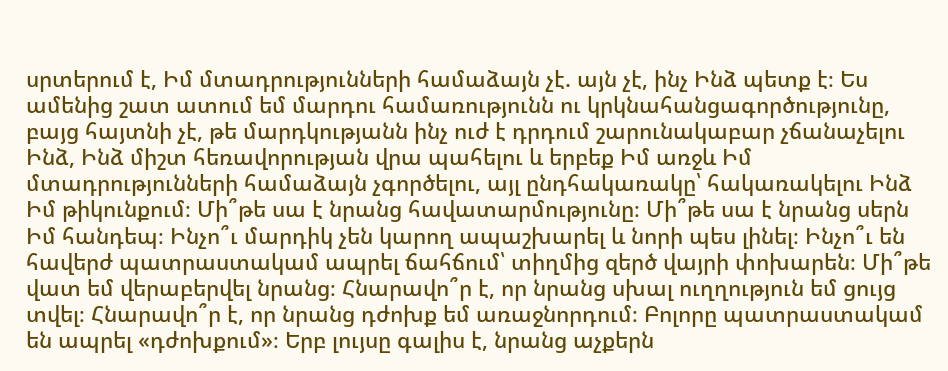սրտերում է, Իմ մտադրությունների համաձայն չէ. այն չէ, ինչ Ինձ պետք է։ Ես ամենից շատ ատում եմ մարդու համառությունն ու կրկնահանցագործությունը, բայց հայտնի չէ, թե մարդկությանն ինչ ուժ է դրդում շարունակաբար չճանաչելու Ինձ, Ինձ միշտ հեռավորության վրա պահելու և երբեք Իմ առջև Իմ մտադրությունների համաձայն չգործելու, այլ ընդհակառակը՝ հակառակելու Ինձ Իմ թիկունքում։ Մի՞թե սա է նրանց հավատարմությունը։ Մի՞թե սա է նրանց սերն Իմ հանդեպ։ Ինչո՞ւ մարդիկ չեն կարող ապաշխարել և նորի պես լինել։ Ինչո՞ւ են հավերժ պատրաստակամ ապրել ճահճում՝ տիղմից զերծ վայրի փոխարեն։ Մի՞թե վատ եմ վերաբերվել նրանց։ Հնարավո՞ր է, որ նրանց սխալ ուղղություն եմ ցույց տվել։ Հնարավո՞ր է, որ նրանց դժոխք եմ առաջնորդում։ Բոլորը պատրաստակամ են ապրել «դժոխքում»։ Երբ լույսը գալիս է, նրանց աչքերն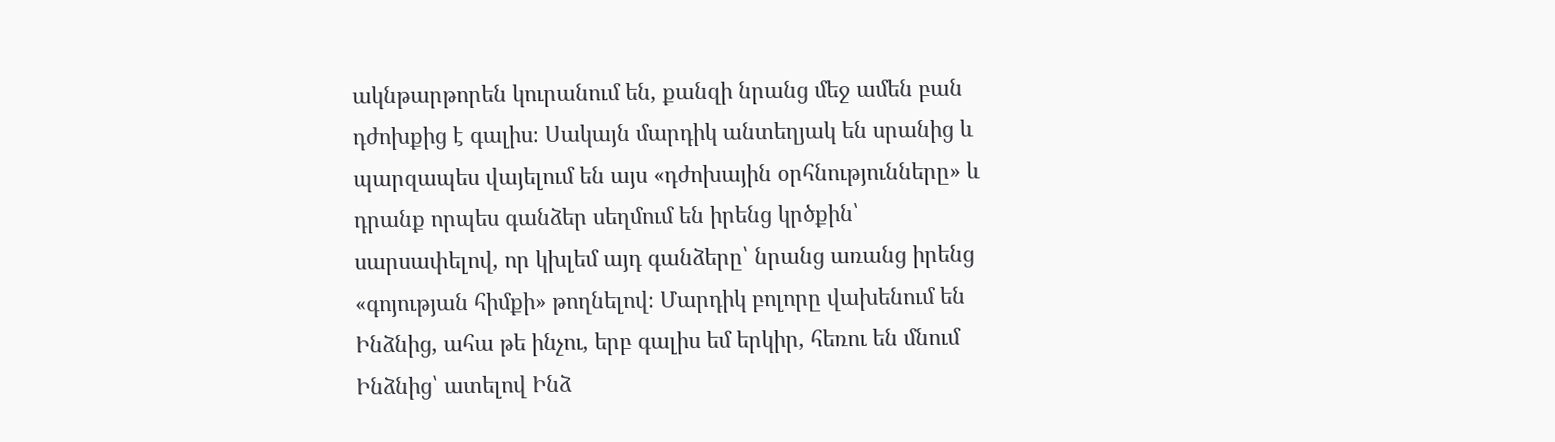ակնթարթորեն կուրանում են, քանզի նրանց մեջ ամեն բան դժոխքից է գալիս։ Սակայն մարդիկ անտեղյակ են սրանից և պարզապես վայելում են այս «դժոխային օրհնությունները» և դրանք որպես գանձեր սեղմում են իրենց կրծքին՝ սարսափելով, որ կխլեմ այդ գանձերը՝ նրանց առանց իրենց «գոյության հիմքի» թողնելով։ Մարդիկ բոլորը վախենում են Ինձնից, ահա թե ինչու, երբ գալիս եմ երկիր, հեռու են մնում Ինձնից՝ ատելով Ինձ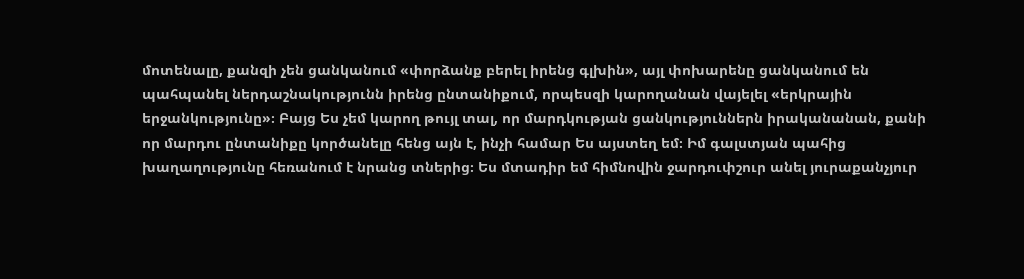մոտենալը, քանզի չեն ցանկանում «փորձանք բերել իրենց գլխին», այլ փոխարենը ցանկանում են պահպանել ներդաշնակությունն իրենց ընտանիքում, որպեսզի կարողանան վայելել «երկրային երջանկությունը»։ Բայց Ես չեմ կարող թույլ տալ, որ մարդկության ցանկություններն իրականանան, քանի որ մարդու ընտանիքը կործանելը հենց այն է, ինչի համար Ես այստեղ եմ։ Իմ գալստյան պահից խաղաղությունը հեռանում է նրանց տներից։ Ես մտադիր եմ հիմնովին ջարդուփշուր անել յուրաքանչյուր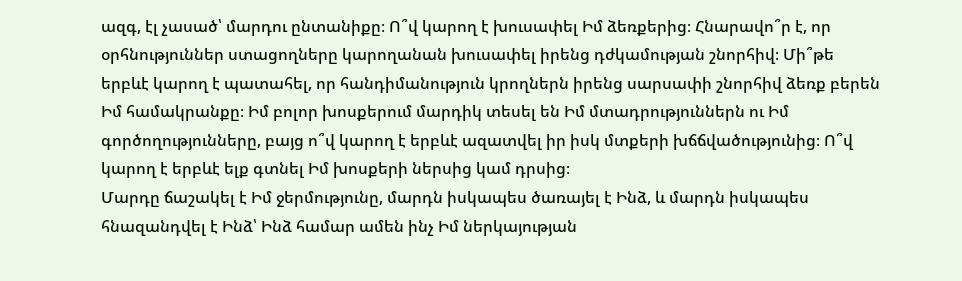ազգ, էլ չասած՝ մարդու ընտանիքը։ Ո՞վ կարող է խուսափել Իմ ձեռքերից։ Հնարավո՞ր է, որ օրհնություններ ստացողները կարողանան խուսափել իրենց դժկամության շնորհիվ։ Մի՞թե երբևէ կարող է պատահել, որ հանդիմանություն կրողներն իրենց սարսափի շնորհիվ ձեռք բերեն Իմ համակրանքը։ Իմ բոլոր խոսքերում մարդիկ տեսել են Իմ մտադրություններն ու Իմ գործողությունները, բայց ո՞վ կարող է երբևէ ազատվել իր իսկ մտքերի խճճվածությունից։ Ո՞վ կարող է երբևէ ելք գտնել Իմ խոսքերի ներսից կամ դրսից։
Մարդը ճաշակել է Իմ ջերմությունը, մարդն իսկապես ծառայել է Ինձ, և մարդն իսկապես հնազանդվել է Ինձ՝ Ինձ համար ամեն ինչ Իմ ներկայության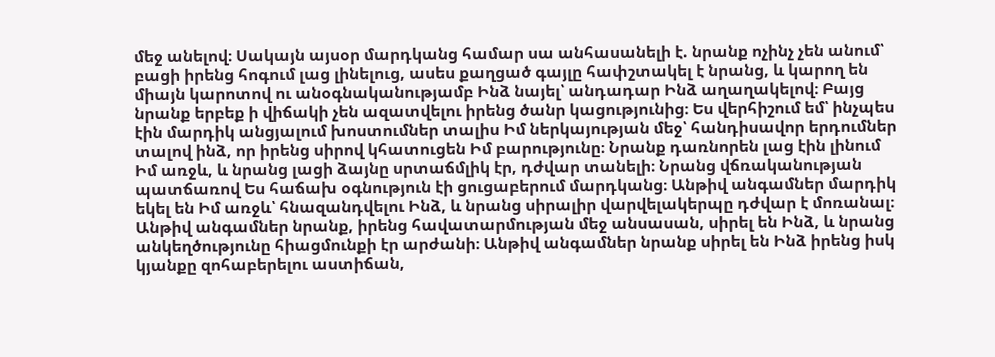մեջ անելով։ Սակայն այսօր մարդկանց համար սա անհասանելի է. նրանք ոչինչ չեն անում՝ բացի իրենց հոգում լաց լինելուց, ասես քաղցած գայլը հափշտակել է նրանց, և կարող են միայն կարոտով ու անօգնականությամբ Ինձ նայել՝ անդադար Ինձ աղաղակելով։ Բայց նրանք երբեք ի վիճակի չեն ազատվելու իրենց ծանր կացությունից։ Ես վերհիշում եմ՝ ինչպես էին մարդիկ անցյալում խոստումներ տալիս Իմ ներկայության մեջ՝ հանդիսավոր երդումներ տալով ինձ, որ իրենց սիրով կհատուցեն Իմ բարությունը։ Նրանք դառնորեն լաց էին լինում Իմ առջև, և նրանց լացի ձայնը սրտաճմլիկ էր, դժվար տանելի։ Նրանց վճռականության պատճառով Ես հաճախ օգնություն էի ցուցաբերում մարդկանց։ Անթիվ անգամներ մարդիկ եկել են Իմ առջև՝ հնազանդվելու Ինձ, և նրանց սիրալիր վարվելակերպը դժվար է մոռանալ։ Անթիվ անգամներ նրանք, իրենց հավատարմության մեջ անսասան, սիրել են Ինձ, և նրանց անկեղծությունը հիացմունքի էր արժանի։ Անթիվ անգամներ նրանք սիրել են Ինձ իրենց իսկ կյանքը զոհաբերելու աստիճան,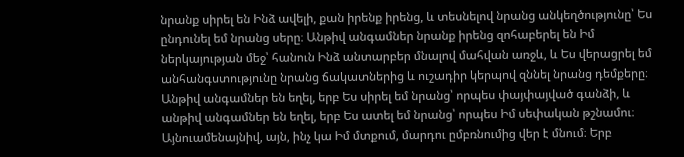նրանք սիրել են Ինձ ավելի, քան իրենք իրենց, և տեսնելով նրանց անկեղծությունը՝ Ես ընդունել եմ նրանց սերը։ Անթիվ անգամներ նրանք իրենց զոհաբերել են Իմ ներկայության մեջ՝ հանուն Ինձ անտարբեր մնալով մահվան առջև, և Ես վերացրել եմ անհանգստությունը նրանց ճակատներից և ուշադիր կերպով զննել նրանց դեմքերը։ Անթիվ անգամներ են եղել, երբ Ես սիրել եմ նրանց՝ որպես փայփայված գանձի, և անթիվ անգամներ են եղել, երբ Ես ատել եմ նրանց՝ որպես Իմ սեփական թշնամու։ Այնուամենայնիվ, այն, ինչ կա Իմ մտքում, մարդու ըմբռնումից վեր է մնում։ Երբ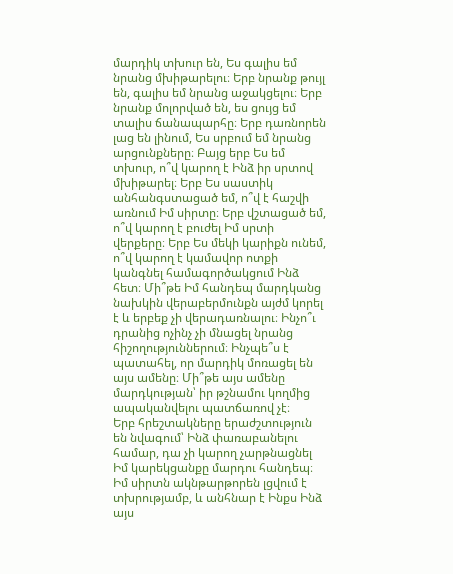մարդիկ տխուր են, Ես գալիս եմ նրանց մխիթարելու։ Երբ նրանք թույլ են, գալիս եմ նրանց աջակցելու։ Երբ նրանք մոլորված են, ես ցույց եմ տալիս ճանապարհը։ Երբ դառնորեն լաց են լինում, Ես սրբում եմ նրանց արցունքները։ Բայց երբ Ես եմ տխուր, ո՞վ կարող է Ինձ իր սրտով մխիթարել։ Երբ Ես սաստիկ անհանգստացած եմ, ո՞վ է հաշվի առնում Իմ սիրտը։ Երբ վշտացած եմ, ո՞վ կարող է բուժել Իմ սրտի վերքերը։ Երբ Ես մեկի կարիքն ունեմ, ո՞վ կարող է կամավոր ոտքի կանգնել համագործակցում Ինձ հետ։ Մի՞թե Իմ հանդեպ մարդկանց նախկին վերաբերմունքն այժմ կորել է և երբեք չի վերադառնալու։ Ինչո՞ւ դրանից ոչինչ չի մնացել նրանց հիշողություններում։ Ինչպե՞ս է պատահել, որ մարդիկ մոռացել են այս ամենը։ Մի՞թե այս ամենը մարդկության՝ իր թշնամու կողմից ապականվելու պատճառով չէ։
Երբ հրեշտակները երաժշտություն են նվագում՝ Ինձ փառաբանելու համար, դա չի կարող չարթնացնել Իմ կարեկցանքը մարդու հանդեպ։ Իմ սիրտն ակնթարթորեն լցվում է տխրությամբ, և անհնար է Ինքս Ինձ այս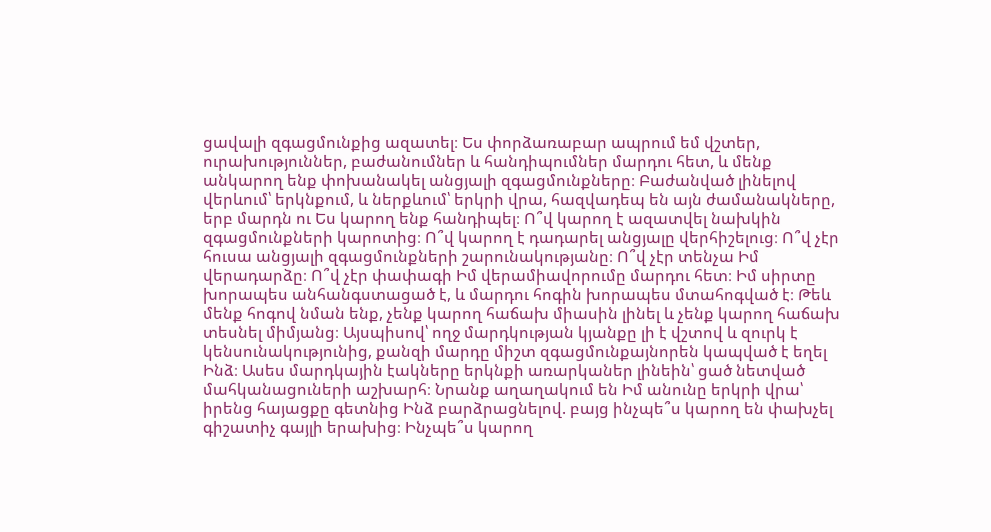ցավալի զգացմունքից ազատել։ Ես փորձառաբար ապրում եմ վշտեր, ուրախություններ, բաժանումներ և հանդիպումներ մարդու հետ, և մենք անկարող ենք փոխանակել անցյալի զգացմունքները։ Բաժանված լինելով վերևում՝ երկնքում, և ներքևում՝ երկրի վրա, հազվադեպ են այն ժամանակները, երբ մարդն ու Ես կարող ենք հանդիպել։ Ո՞վ կարող է ազատվել նախկին զգացմունքների կարոտից։ Ո՞վ կարող է դադարել անցյալը վերհիշելուց։ Ո՞վ չէր հուսա անցյալի զգացմունքների շարունակությանը։ Ո՞վ չէր տենչա Իմ վերադարձը։ Ո՞վ չէր փափագի Իմ վերամիավորումը մարդու հետ։ Իմ սիրտը խորապես անհանգստացած է, և մարդու հոգին խորապես մտահոգված է։ Թեև մենք հոգով նման ենք, չենք կարող հաճախ միասին լինել և չենք կարող հաճախ տեսնել միմյանց։ Այսպիսով՝ ողջ մարդկության կյանքը լի է վշտով և զուրկ է կենսունակությունից, քանզի մարդը միշտ զգացմունքայնորեն կապված է եղել Ինձ։ Ասես մարդկային էակները երկնքի առարկաներ լինեին՝ ցած նետված մահկանացուների աշխարհ։ Նրանք աղաղակում են Իմ անունը երկրի վրա՝ իրենց հայացքը գետնից Ինձ բարձրացնելով. բայց ինչպե՞ս կարող են փախչել գիշատիչ գայլի երախից։ Ինչպե՞ս կարող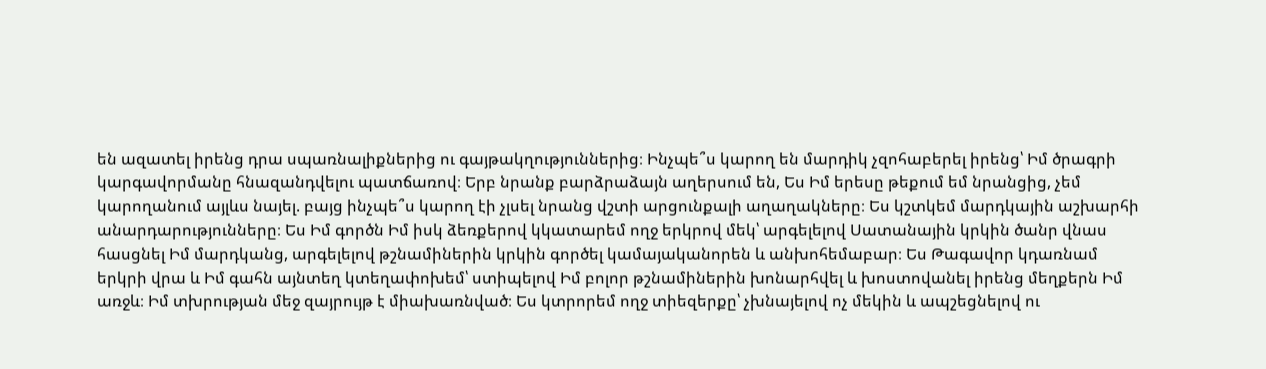են ազատել իրենց դրա սպառնալիքներից ու գայթակղություններից։ Ինչպե՞ս կարող են մարդիկ չզոհաբերել իրենց՝ Իմ ծրագրի կարգավորմանը հնազանդվելու պատճառով։ Երբ նրանք բարձրաձայն աղերսում են, Ես Իմ երեսը թեքում եմ նրանցից, չեմ կարողանում այլևս նայել. բայց ինչպե՞ս կարող էի չլսել նրանց վշտի արցունքալի աղաղակները։ Ես կշտկեմ մարդկային աշխարհի անարդարությունները։ Ես Իմ գործն Իմ իսկ ձեռքերով կկատարեմ ողջ երկրով մեկ՝ արգելելով Սատանային կրկին ծանր վնաս հասցնել Իմ մարդկանց, արգելելով թշնամիներին կրկին գործել կամայականորեն և անխոհեմաբար։ Ես Թագավոր կդառնամ երկրի վրա և Իմ գահն այնտեղ կտեղափոխեմ՝ ստիպելով Իմ բոլոր թշնամիներին խոնարհվել և խոստովանել իրենց մեղքերն Իմ առջև։ Իմ տխրության մեջ զայրույթ է միախառնված։ Ես կտրորեմ ողջ տիեզերքը՝ չխնայելով ոչ մեկին և ապշեցնելով ու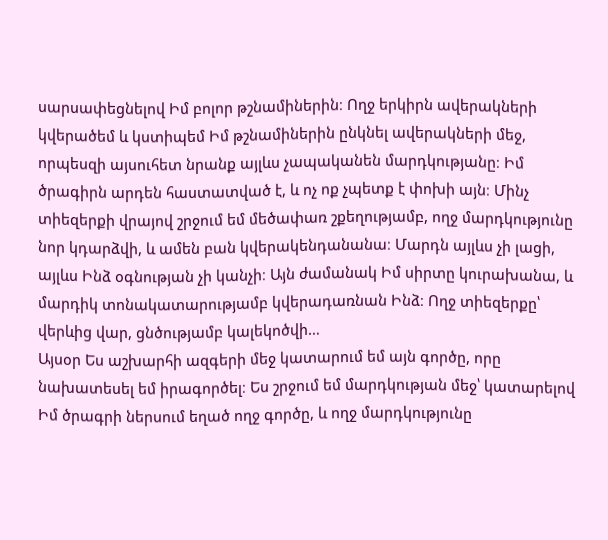սարսափեցնելով Իմ բոլոր թշնամիներին։ Ողջ երկիրն ավերակների կվերածեմ և կստիպեմ Իմ թշնամիներին ընկնել ավերակների մեջ, որպեսզի այսուհետ նրանք այլևս չապականեն մարդկությանը։ Իմ ծրագիրն արդեն հաստատված է, և ոչ ոք չպետք է փոխի այն։ Մինչ տիեզերքի վրայով շրջում եմ մեծափառ շքեղությամբ, ողջ մարդկությունը նոր կդարձվի, և ամեն բան կվերակենդանանա։ Մարդն այլևս չի լացի, այլևս Ինձ օգնության չի կանչի։ Այն ժամանակ Իմ սիրտը կուրախանա, և մարդիկ տոնակատարությամբ կվերադառնան Ինձ։ Ողջ տիեզերքը՝ վերևից վար, ցնծությամբ կալեկոծվի…
Այսօր Ես աշխարհի ազգերի մեջ կատարում եմ այն գործը, որը նախատեսել եմ իրագործել։ Ես շրջում եմ մարդկության մեջ՝ կատարելով Իմ ծրագրի ներսում եղած ողջ գործը, և ողջ մարդկությունը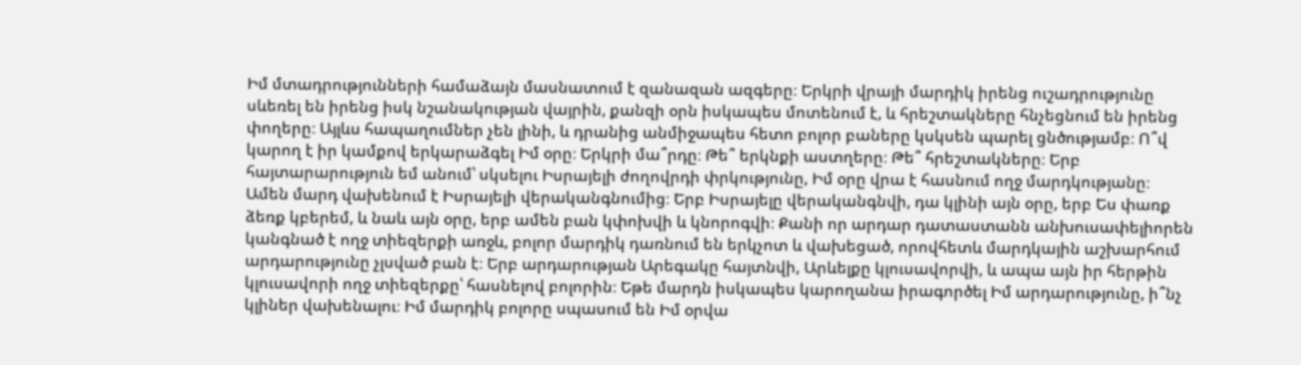Իմ մտադրությունների համաձայն մասնատում է զանազան ազգերը։ Երկրի վրայի մարդիկ իրենց ուշադրությունը սևեռել են իրենց իսկ նշանակության վայրին, քանզի օրն իսկապես մոտենում է, և հրեշտակները հնչեցնում են իրենց փողերը։ Այլևս հապաղումներ չեն լինի, և դրանից անմիջապես հետո բոլոր բաները կսկսեն պարել ցնծությամբ։ Ո՞վ կարող է իր կամքով երկարաձգել Իմ օրը։ Երկրի մա՞րդը։ Թե՞ երկնքի աստղերը։ Թե՞ հրեշտակները։ Երբ հայտարարություն եմ անում՝ սկսելու Իսրայելի ժողովրդի փրկությունը, Իմ օրը վրա է հասնում ողջ մարդկությանը։ Ամեն մարդ վախենում է Իսրայելի վերականգնումից։ Երբ Իսրայելը վերականգնվի, դա կլինի այն օրը, երբ Ես փառք ձեռք կբերեմ, և նաև այն օրը, երբ ամեն բան կփոխվի և կնորոգվի։ Քանի որ արդար դատաստանն անխուսափելիորեն կանգնած է ողջ տիեզերքի առջև, բոլոր մարդիկ դառնում են երկչոտ և վախեցած, որովհետև մարդկային աշխարհում արդարությունը չլսված բան է։ Երբ արդարության Արեգակը հայտնվի, Արևելքը կլուսավորվի, և ապա այն իր հերթին կլուսավորի ողջ տիեզերքը՝ հասնելով բոլորին։ Եթե մարդն իսկապես կարողանա իրագործել Իմ արդարությունը, ի՞նչ կլիներ վախենալու։ Իմ մարդիկ բոլորը սպասում են Իմ օրվա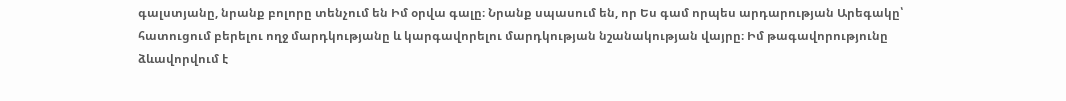գալստյանը, նրանք բոլորը տենչում են Իմ օրվա գալը։ Նրանք սպասում են, որ Ես գամ որպես արդարության Արեգակը՝ հատուցում բերելու ողջ մարդկությանը և կարգավորելու մարդկության նշանակության վայրը։ Իմ թագավորությունը ձևավորվում է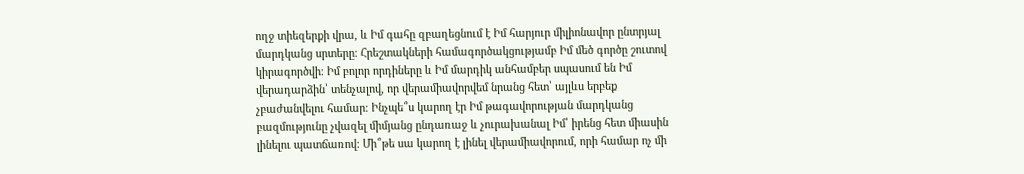ողջ տիեզերքի վրա, և Իմ գահը զբաղեցնում է Իմ հարյուր միլիոնավոր ընտրյալ մարդկանց սրտերը։ Հրեշտակների համագործակցությամբ Իմ մեծ գործը շուտով կիրագործվի։ Իմ բոլոր որդիները և Իմ մարդիկ անհամբեր սպասում են Իմ վերադարձին՝ տենչալով, որ վերամիավորվեմ նրանց հետ՝ այլևս երբեք չբաժանվելու համար։ Ինչպե՞ս կարող էր Իմ թագավորության մարդկանց բազմությունը չվազել միմյանց ընդառաջ և չուրախանալ Իմ՝ իրենց հետ միասին լինելու պատճառով։ Մի՞թե սա կարող է լինել վերամիավորում, որի համար ոչ մի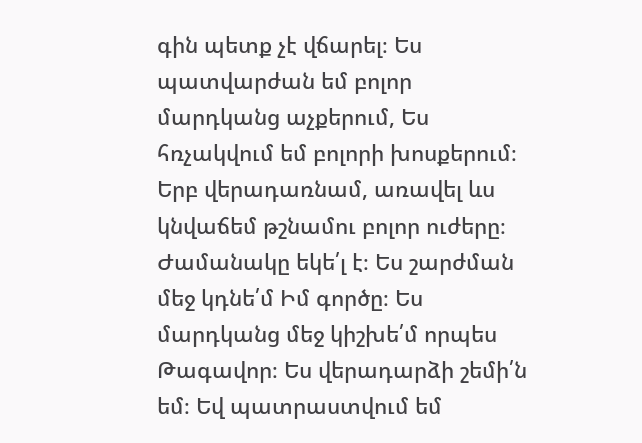գին պետք չէ վճարել։ Ես պատվարժան եմ բոլոր մարդկանց աչքերում, Ես հռչակվում եմ բոլորի խոսքերում։ Երբ վերադառնամ, առավել ևս կնվաճեմ թշնամու բոլոր ուժերը։ Ժամանակը եկե՛լ է։ Ես շարժման մեջ կդնե՛մ Իմ գործը։ Ես մարդկանց մեջ կիշխե՛մ որպես Թագավոր։ Ես վերադարձի շեմի՛ն եմ։ Եվ պատրաստվում եմ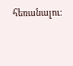հեռանալու։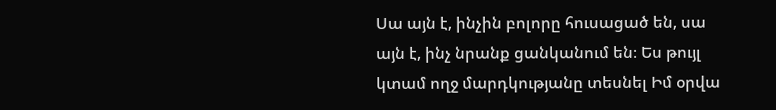Սա այն է, ինչին բոլորը հուսացած են, սա այն է, ինչ նրանք ցանկանում են։ Ես թույլ կտամ ողջ մարդկությանը տեսնել Իմ օրվա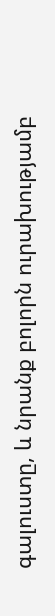գալուստը, և նրանք բոլորն ուրախությամբ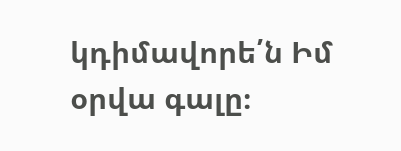կդիմավորե՛ն Իմ օրվա գալը։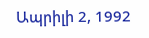Ապրիլի 2, 1992